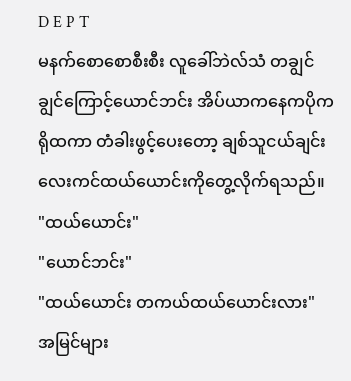D E P T
မနက်စောစောစီးစီး လူခေါ်ဘဲလ်သံ တချွင်ချွင်ကြောင့်ယောင်ဘင်း အိပ်ယာကနေကပိုကရိုထကာ တံခါးဖွင့်ပေးတော့ ချစ်သူငယ်ချင်းလေးကင်ထယ်ယောင်းကိုတွေ့လိုက်ရသည်။
"ထယ်ယောင်း"
"ယောင်ဘင်း"
"ထယ်ယောင်း တကယ်ထယ်ယောင်းလား"
အမြင်များ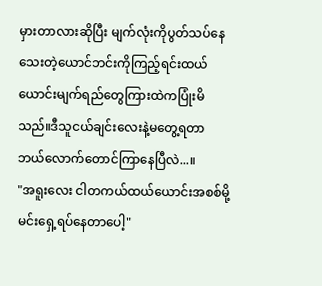မှားတာလားဆိုပြီး မျက်လုံးကိုပွတ်သပ်နေသေးတဲ့ယောင်ဘင်းကိုကြည့်ရင်းထယ်ယောင်းမျက်ရည်တွေကြားထဲကပြုံးမိသည်။ဒီသူငယ်ချင်းလေးနဲ့မတွေ့ရတာဘယ်လောက်တောင်ကြာနေပြီလဲ...။
"အရူးလေး ငါတကယ်ထယ်ယောင်းအစစ်မို့မင်းရှေ့ရပ်နေတာပေါ့"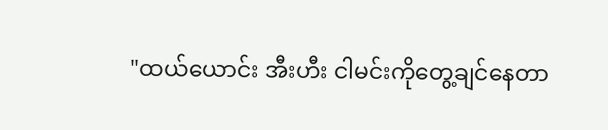"ထယ်ယောင်း အီးဟီး ငါမင်းကိုတွေ့ချင်နေတာ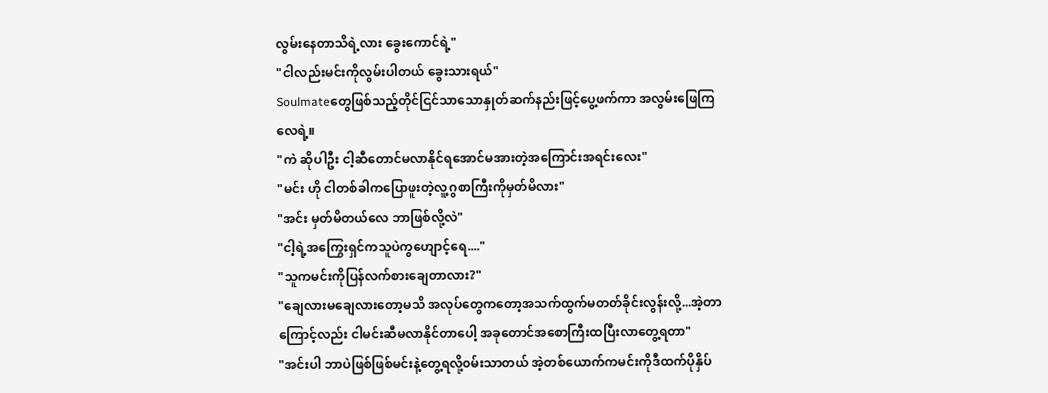လွမ်းနေတာသိရဲ့လား ခွေးကောင်ရဲ့"
"ငါလည်းမင်းကိုလွမ်းပါတယ် ခွေးသားရယ်"
Soulmateတွေဖြစ်သည့်တိုင်ငြင်သာသောနှုတ်ဆက်နည်းဖြင့်ပွေ့ဖက်ကာ အလွမ်းဖြေကြလေရဲ့။
"ကဲ ဆိုပါဦး ငါ့ဆီတောင်မလာနိုင်ရအောင်မအားတဲ့အကြောင်းအရင်းလေး"
"မင်း ဟို ငါတစ်ခါကပြောဖူးတဲ့လူ့ဂွစာကြီးကိုမှတ်မိလား"
"အင်း မှတ်မိတယ်လေ ဘာဖြစ်လို့လဲ"
"ငါ့ရဲ့အကြွေးရှင်ကသူပဲကွဟျောင့်ရေ...."
"သူကမင်းကိုပြန်လက်စားချေတာလား?"
"ချေလားမချေလားတော့မသိ အလုပ်တွေကတော့အသက်ထွက်မတတ်ခိုင်းလွန်းလို့...အဲ့တာကြောင့်လည်း ငါမင်းဆီမလာနိုင်တာပေါ့ အခုတောင်အစောကြီးထပြီးလာတွေ့ရတာ"
"အင်းပါ ဘာပဲဖြစ်ဖြစ်မင်းနဲ့တွေ့ရလို့၀မ်းသာတယ် အဲ့တစ်ယောက်ကမင်းကိုဒီထက်ပိုနှိပ်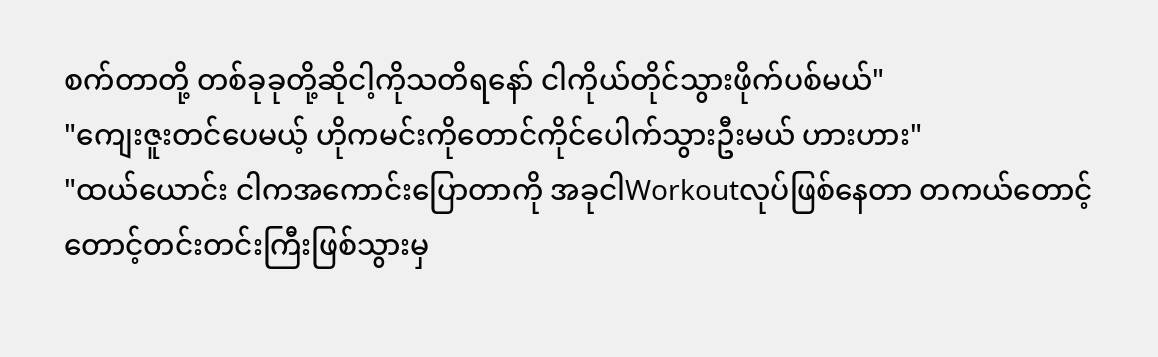စက်တာတို့ တစ်ခုခုတို့ဆိုငါ့ကိုသတိရနော် ငါကိုယ်တိုင်သွားဖိုက်ပစ်မယ်"
"ကျေးဇူးတင်ပေမယ့် ဟိုကမင်းကိုတောင်ကိုင်ပေါက်သွားဦးမယ် ဟားဟား"
"ထယ်ယောင်း ငါကအကောင်းပြောတာကို အခုငါWorkoutလုပ်ဖြစ်နေတာ တကယ်တောင့်တောင့်တင်းတင်းကြီးဖြစ်သွားမှ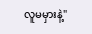လူမမှားနဲ့"